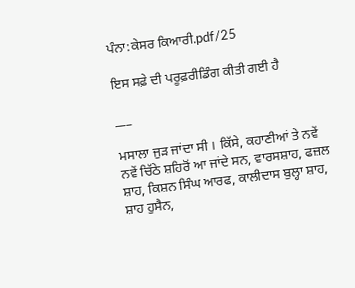ਪੰਨਾ:ਕੇਸਰ ਕਿਆਰੀ.pdf/25

ਇਸ ਸਫ਼ੇ ਦੀ ਪਰੂਫ਼ਰੀਡਿੰਗ ਕੀਤੀ ਗਈ ਹੈ

___

ਮਸਾਲਾ ਜੁੜ ਜਾਂਦਾ ਸੀ । ਕਿੱਸੇ, ਕਹਾਣੀਆਂ ਤੇ ਨਵੇਂ ਨਵੇਂ ਚਿੱਠੇ ਸ਼ਹਿਰੋਂ ਆ ਜਾਂਦੇ ਸਨ, ਵਾਰਸਸ਼ਾਹ, ਫਜ਼ਲ ਸ਼ਾਹ, ਕਿਸ਼ਨ ਸਿੰਘ ਆਰਫ, ਕਾਲੀਦਾਸ ਬੁਲ੍ਹਾ ਸ਼ਾਹ, ਸ਼ਾਹ ਹੁਸੈਨ,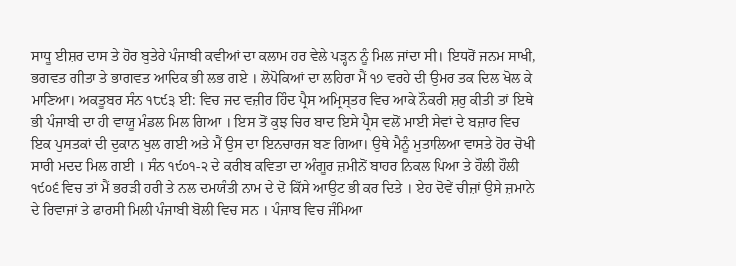ਸਾਧੂ ਈਸ਼ਰ ਦਾਸ ਤੇ ਹੋਰ ਬੁਤੇਰੇ ਪੰਜਾਬੀ ਕਵੀਆਂ ਦਾ ਕਲਾਮ ਹਰ ਵੇਲੇ ਪੜ੍ਹਨ ਨੂੰ ਮਿਲ ਜਾਂਦਾ ਸੀ। ਇਧਰੋਂ ਜਨਮ ਸਾਖੀ, ਭਗਵਤ ਗੀਤਾ ਤੇ ਭਾਗਵਤ ਆਦਿਕ ਭੀ ਲਭ ਗਏ । ਲੋਪੋਕਿਆਂ ਦਾ ਲਹਿਰਾ ਮੈਂ ੧੭ ਵਰਹੇ ਦੀ ਉਮਰ ਤਕ ਦਿਲ ਖੋਲ ਕੇ ਮਾਣਿਆ। ਅਕਤੂਬਰ ਸੰਨ ੧੮੯੩ ਈ: ਵਿਚ ਜਦ ਵਜ਼ੀਰ ਹਿੰਦ ਪ੍ਰੈਸ ਅਮ੍ਰਿਸ੍ਤਰ ਵਿਚ ਆਕੇ ਨੌਕਰੀ ਸ਼ਰੁ ਕੀਤੀ ਤਾਂ ਇਥੇ ਭੀ ਪੰਜਾਬੀ ਦਾ ਹੀ ਵਾਯੂ ਮੰਡਲ ਮਿਲ ਗਿਆ । ਇਸ ਤੋਂ ਕੁਝ ਚਿਰ ਬਾਦ ਇਸੇ ਪ੍ਰੈਸ ਵਲੋਂ ਮਾਈ ਸੇਵਾਂ ਦੇ ਬਜ਼ਾਰ ਵਿਚ ਇਕ ਪੁਸਤਕਾਂ ਦੀ ਦੁਕਾਨ ਖੁਲ ਗਈ ਅਤੇ ਮੈਂ ਉਸ ਦਾ ਇਨਚਾਰਜ ਬਣ ਗਿਆ। ਉਥੇ ਮੈਨੂੰ ਮੁਤਾਲਿਆ ਵਾਸਤੇ ਹੋਰ ਚੋਖੀ ਸਾਰੀ ਮਦਦ ਮਿਲ ਗਈ । ਸੰਨ ੧੯੦੧-੨ ਦੇ ਕਰੀਬ ਕਵਿਤਾ ਦਾ ਅੰਗੂਰ ਜ਼ਮੀਨੋਂ ਬਾਹਰ ਨਿਕਲ ਪਿਆ ਤੇ ਹੌਲੀ ਹੌਲੀ ੧੯੦੬ ਵਿਚ ਤਾਂ ਮੈਂ ਭਰੜੀ ਹਰੀ ਤੇ ਨਲ ਦਮਯੰਤੀ ਨਾਮ ਦੇ ਦੋ ਕਿੱਸੇ ਆਉਟ ਭੀ ਕਰ ਦਿਤੇ । ਏਹ ਦੋਵੇਂ ਚੀਜ਼ਾਂ ਉਸੇ ਜ਼ਮਾਨੇ ਦੇ ਰਿਵਾਜਾਂ ਤੇ ਫਾਰਸੀ ਮਿਲੀ ਪੰਜਾਬੀ ਬੋਲੀ ਵਿਚ ਸਨ । ਪੰਜਾਬ ਵਿਚ ਜੰਮਿਆ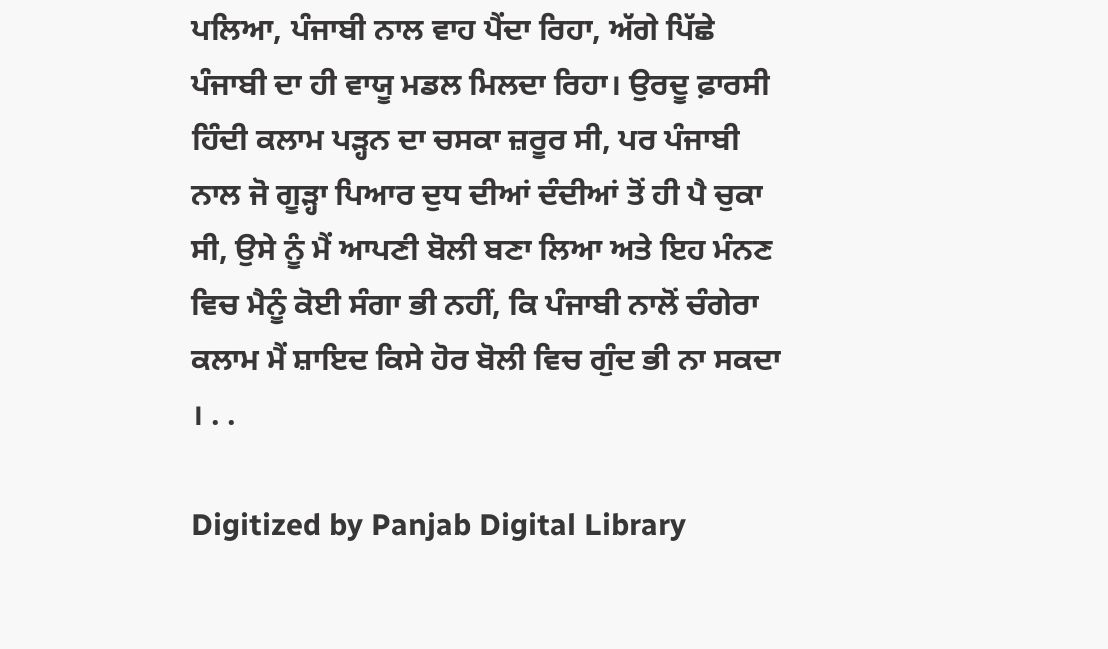ਪਲਿਆ, ਪੰਜਾਬੀ ਨਾਲ ਵਾਹ ਪੈਂਦਾ ਰਿਹਾ, ਅੱਗੇ ਪਿੱਛੇ ਪੰਜਾਬੀ ਦਾ ਹੀ ਵਾਯੂ ਮਡਲ ਮਿਲਦਾ ਰਿਹਾ। ਉਰਦੂ ਫ਼ਾਰਸੀ ਹਿੰਦੀ ਕਲਾਮ ਪੜ੍ਹਨ ਦਾ ਚਸਕਾ ਜ਼ਰੂਰ ਸੀ, ਪਰ ਪੰਜਾਬੀ ਨਾਲ ਜੋ ਗੂੜ੍ਹਾ ਪਿਆਰ ਦੁਧ ਦੀਆਂ ਦੰਦੀਆਂ ਤੋਂ ਹੀ ਪੈ ਚੁਕਾ ਸੀ, ਉਸੇ ਨੂੰ ਮੈਂ ਆਪਣੀ ਬੋਲੀ ਬਣਾ ਲਿਆ ਅਤੇ ਇਹ ਮੰਨਣ ਵਿਚ ਮੈਨੂੰ ਕੋਈ ਸੰਗਾ ਭੀ ਨਹੀਂ, ਕਿ ਪੰਜਾਬੀ ਨਾਲੋਂ ਚੰਗੇਰਾ ਕਲਾਮ ਮੈਂ ਸ਼ਾਇਦ ਕਿਸੇ ਹੋਰ ਬੋਲੀ ਵਿਚ ਗੁੰਦ ਭੀ ਨਾ ਸਕਦਾ । . .

Digitized by Panjab Digital Library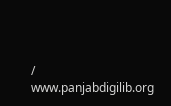/ www.panjabdigilib.org